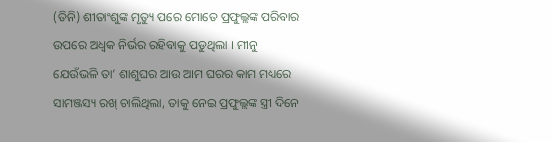(ତିନି) ଶୀତାଂଶୁଙ୍କ ମୃତ୍ୟୁ ପରେ ମୋତେ ପ୍ରଫୁଲ୍ଲଙ୍କ ପରିବାର ଉପରେ ଅଧ୍ବକ ନିର୍ଭର ରହିବାକୁ ପଡୁଥିଲା । ମୀନୁ ଯେଉଁଭଳି ତା’ ଶାଶୁଘର ଆଉ ଆମ ଘରର କାମ ମଧ୍ୟରେ ସାମଞ୍ଜସ୍ୟ ରଖ୍ ଚାଲିଥିଲା, ତାକୁ ନେଇ ପ୍ରଫୁଲ୍ଲଙ୍କ ସ୍ତ୍ରୀ ଦିନେ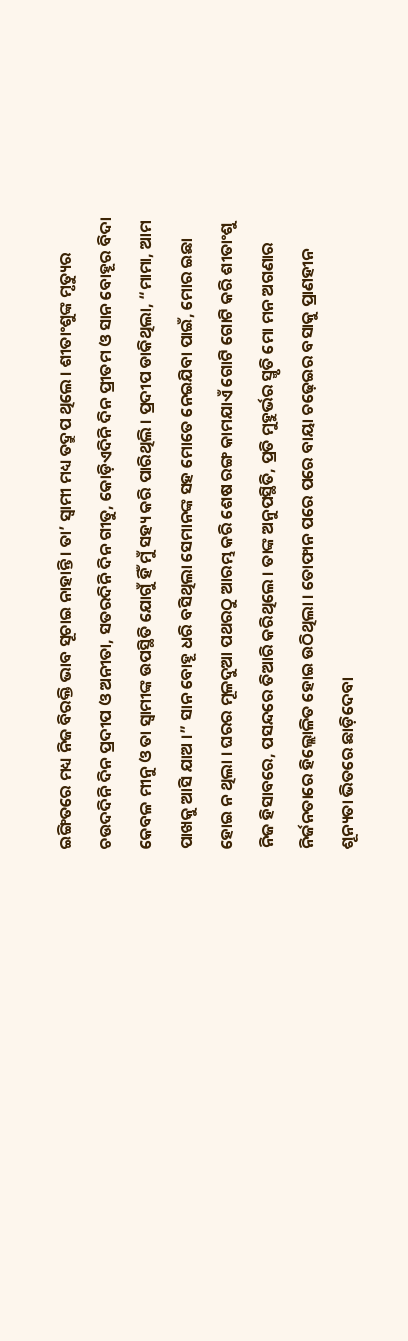ଇଙ୍ଗିତରେ ମଧ୍ୟ ନିଜ ବିରକ୍ତି ଭାବ ସୂଚାଇ ନାହାନ୍ତି । ତା’ ସ୍ବାମୀ ମଧ୍ୟ ତଦ୍ରୁପ ଥିଲେ । ଶୀତାଂଶୁଙ୍କ ମୃତ୍ୟୁର ଚଉଦଦିନି ଦିନ ପ୍ରଦୀପ ଓ ଅନୀତା, ସତରଦିନି ଦିନ ଗୀତୁ, କୋଡ଼ିଏଦିନି ଦିନ ପ୍ରୀତମ ଓ ସାନ ବୋହୂର ବିଦା କେବଳ ମୀନୁ ଓ ତା ସ୍ବାମୀଙ୍କ ଉପସ୍ଥିତି ଯୋଗୁଁ ହିଁ ମୁଁ ସହ୍ୟ କରି ପାରିଥିଲି । ପ୍ରଦୀପ ଡାକିଥିଲା, “ମାମା, ଆମ ପାଖକୁ ଆସି ଯାଅ ।” ସାନ ବୋହୂ ଧରି ବସିଥିଲା ସେମାନଙ୍କ ସହ ମୋତେ ନେଇଯିବା ପାଇଁ, ମୋର ଇଛା ହୋଇ ନ ଥିଲା । ଘରର ମୂଳଦୁଆ ପଥରଠୁ ଆରମ୍ଭ କରି ଶେଷ ରଙ୍ଗ କାମଯାଏଁ ଗୋଟି ଗୋଟି କରି ଶୀତାଂଶୁ ନିଜ ହିସାବରେ, ପସନ୍ଦରେ ତିଆରି କରିଥିଲେ । ତାଙ୍କ ଅନୁପସ୍ଥିତି, ପ୍ରତି ମୁହୁର୍ଭର ସ୍ମୃତି ମୋ ମନ ଅଗଣାର ନିର୍ଜନତାରେ ହିଲ୍ଲୋଳିତ ହୋଇ ଉଠିଥିଲା । ତୋଫାନ ପରେ ପରେ ବାୟା ଚଢ଼େଇର ବସାକୁ ପ୍ରାଣହୀନ ଶୂନ୍ୟତା ଭିତରେ ଛାଡ଼ିଦେବା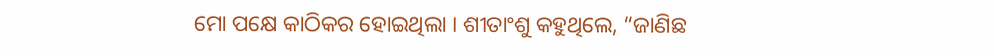ମୋ ପକ୍ଷେ କାଠିକର ହୋଇଥିଲା । ଶୀତାଂଶୁ କହୁଥିଲେ, “ଜାଣିଛ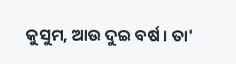କୁସୁମ, ଆଉ ଦୁଇ ବର୍ଷ । ତା'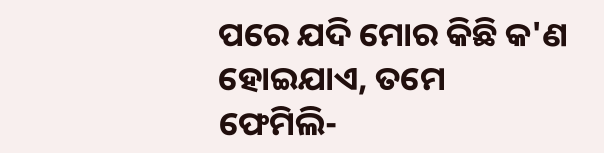ପରେ ଯଦି ମୋର କିଛି କ'ଣ ହୋଇଯାଏ, ତମେ ଫେମିଲି-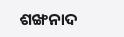ଶଙ୍ଖନାଦ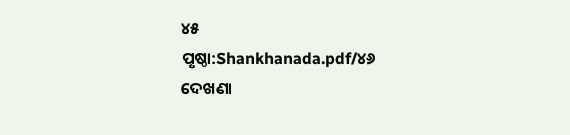୪୫
ପୃଷ୍ଠା:Shankhanada.pdf/୪୬
ଦେଖଣା